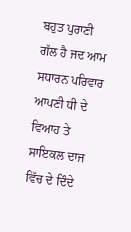ਬਹੁਤ ਪੁਰਾਣੀ ਗੱਲ ਹੈ ਜਦ ਆਮ ਸਧਾਰਨ ਪਰਿਵਾਰ ਆਪਣੀ ਧੀ ਦੇ ਵਿਆਹ ਤੇ ਸਾਇਕਲ ਦਾਜ ਵਿੱਚ ਦੇ ਦਿੰਦੇ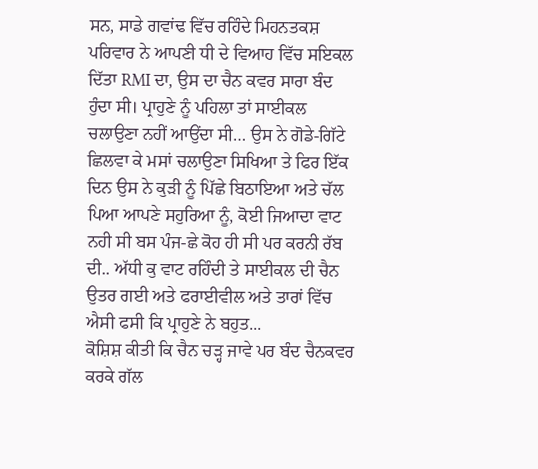ਸਨ, ਸਾਡੇ ਗਵਾਂਢ ਵਿੱਚ ਰਹਿੰਦੇ ਮਿਹਨਤਕਸ਼ ਪਰਿਵਾਰ ਨੇ ਆਪਣੀ ਧੀ ਦੇ ਵਿਆਹ ਵਿੱਚ ਸਇਕਲ ਦਿੱਤਾ RMI ਦਾ, ਉਸ ਦਾ ਚੈਨ ਕਵਰ ਸਾਰਾ ਬੰਦ ਹੁੰਦਾ ਸੀ। ਪ੍ਰਾਹੁਣੇ ਨੂੰ ਪਹਿਲਾ ਤਾਂ ਸਾਈਕਲ ਚਲਾਉਣਾ ਨਹੀਂ ਆਉਂਦਾ ਸੀ… ਉਸ ਨੇ ਗੋਡੇ-ਗਿੱਟੇ ਛਿਲਵਾ ਕੇ ਮਸਾਂ ਚਲਾਉਣਾ ਸਿਖਿਆ ਤੇ ਫਿਰ ਇੱਕ ਦਿਨ ਉਸ ਨੇ ਕੁੜੀ ਨੂੰ ਪਿੱਛੇ ਬਿਠਾਇਆ ਅਤੇ ਚੱਲ ਪਿਆ ਆਪਣੇ ਸਹੁਰਿਆ ਨੂੰ, ਕੋਈ ਜਿਆਦਾ ਵਾਟ ਨਹੀ ਸੀ ਬਸ ਪੰਜ-ਛੇ ਕੋਹ ਹੀ ਸੀ ਪਰ ਕਰਨੀ ਰੱਬ ਦੀ.. ਅੱਧੀ ਕੁ ਵਾਟ ਰਹਿੰਦੀ ਤੇ ਸਾਈਕਲ ਦੀ ਚੈਨ ਉਤਰ ਗਈ ਅਤੇ ਫਰਾਈਵੀਲ ਅਤੇ ਤਾਰਾਂ ਵਿੱਚ ਐਸੀ ਫਸੀ ਕਿ ਪ੍ਰਾਹੁਣੇ ਨੇ ਬਹੁਤ...
ਕੋਸ਼ਿਸ਼ ਕੀਤੀ ਕਿ ਚੈਨ ਚੜ੍ਹ ਜਾਵੇ ਪਰ ਬੰਦ ਚੈਨਕਵਰ ਕਰਕੇ ਗੱਲ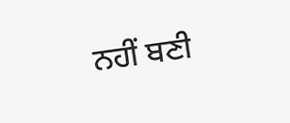ਨਹੀਂ ਬਣੀ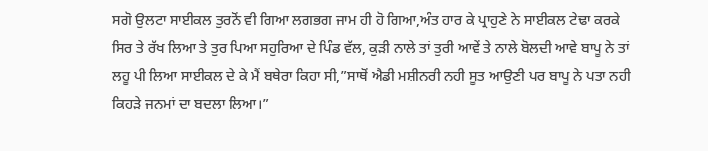ਸਗੋ ਉਲਟਾ ਸਾਈਕਲ ਤੁਰਨੋਂ ਵੀ ਗਿਆ ਲਗਭਗ ਜਾਮ ਹੀ ਹੋ ਗਿਆ,ਅੰਤ ਹਾਰ ਕੇ ਪ੍ਰਾਹੁਣੇ ਨੇ ਸਾਈਕਲ ਟੇਢਾ ਕਰਕੇ ਸਿਰ ਤੇ ਰੱਖ ਲਿਆ ਤੇ ਤੁਰ ਪਿਆ ਸਹੁਰਿਆ ਦੇ ਪਿੰਡ ਵੱਲ, ਕੁੜੀ ਨਾਲੇ ਤਾਂ ਤੁਰੀ ਆਵੇਂ ਤੇ ਨਾਲੇ ਬੋਲਦੀ ਆਵੇ ਬਾਪੂ ਨੇ ਤਾਂ ਲਹੂ ਪੀ ਲਿਆ ਸਾਈਕਲ ਦੇ ਕੇ ਮੈਂ ਬਥੇਰਾ ਕਿਹਾ ਸੀ,”ਸਾਥੋਂ ਐਡੀ ਮਸ਼ੀਨਰੀ ਨਹੀ ਸੂਤ ਆਉਣੀ ਪਰ ਬਾਪੂ ਨੇ ਪਤਾ ਨਹੀ ਕਿਹੜੇ ਜਨਮਾਂ ਦਾ ਬਦਲਾ ਲਿਆ।”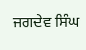ਜਗਦੇਵ ਸਿੰਘ